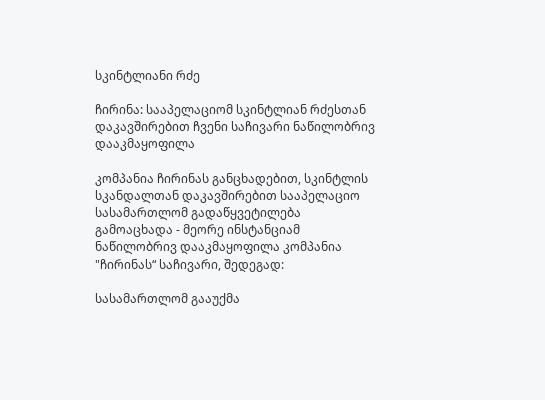სკინტლიანი რძე

ჩირინა: სააპელაციომ სკინტლიან რძესთან დაკავშირებით ჩვენი საჩივარი ნაწილობრივ დააკმაყოფილა

კომპანია ჩირინას განცხადებით, სკინტლის სკანდალთან დაკავშირებით სააპელაციო სასამართლომ გადაწყვეტილება გამოაცხადა - მეორე ინსტანციამ ნაწილობრივ დააკმაყოფილა კომპანია "ჩირინას“ საჩივარი, შედეგად:

სასამართლომ გააუქმა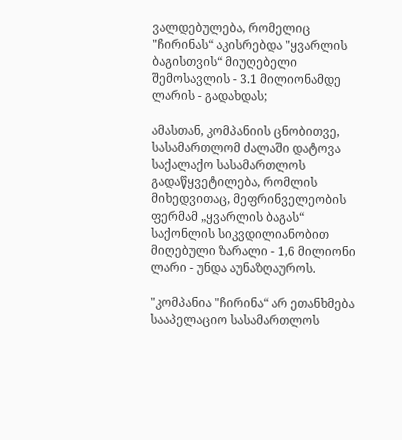ვალდებულება, რომელიც "ჩირინას“ აკისრებდა "ყვარლის ბაგისთვის“ მიუღებელი შემოსავლის - 3.1 მილიონამდე ლარის - გადახდას;

ამასთან, კომპანიის ცნობითვე, სასამართლომ ძალაში დატოვა საქალაქო სასამართლოს გადაწყვეტილება, რომლის მიხედვითაც, მეფრინველეობის ფერმამ „ყვარლის ბაგას“ საქონლის სიკვდილიანობით მიღებული ზარალი - 1,6 მილიონი ლარი - უნდა აუნაზღაუროს.

"კომპანია "ჩირინა“ არ ეთანხმება სააპელაციო სასამართლოს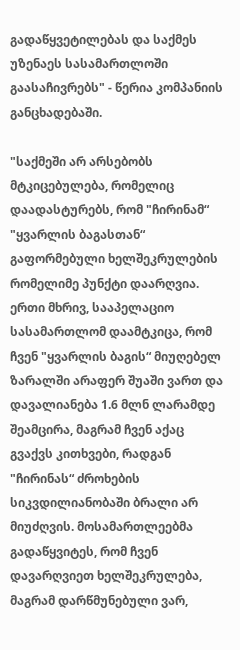გადაწყვეტილებას და საქმეს უზენაეს სასამართლოში გაასაჩივრებს" - წერია კომპანიის განცხადებაში.

"საქმეში არ არსებობს მტკიცებულება, რომელიც დაადასტურებს, რომ "ჩირინამ“ "ყვარლის ბაგასთან“ გაფორმებული ხელშეკრულების რომელიმე პუნქტი დაარღვია. ერთი მხრივ, სააპელაციო სასამართლომ დაამტკიცა, რომ ჩვენ "ყვარლის ბაგის“ მიუღებელ ზარალში არაფერ შუაში ვართ და დავალიანება 1.6 მლნ ლარამდე შეამცირა, მაგრამ ჩვენ აქაც გვაქვს კითხვები, რადგან "ჩირინას“ ძროხების სიკვდილიანობაში ბრალი არ მიუძღვის. მოსამართლეებმა გადაწყვიტეს, რომ ჩვენ დავარღვიეთ ხელშეკრულება, მაგრამ დარწმუნებული ვარ,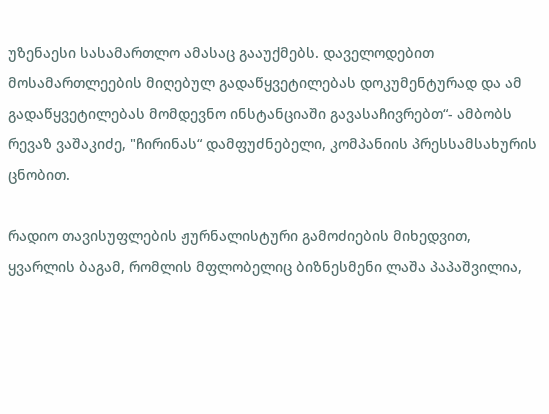უზენაესი სასამართლო ამასაც გააუქმებს. დაველოდებით მოსამართლეების მიღებულ გადაწყვეტილებას დოკუმენტურად და ამ გადაწყვეტილებას მომდევნო ინსტანციაში გავასაჩივრებთ“- ამბობს რევაზ ვაშაკიძე, "ჩირინას“ დამფუძნებელი, კომპანიის პრესსამსახურის ცნობით.

რადიო თავისუფლების ჟურნალისტური გამოძიების მიხედვით, ყვარლის ბაგამ, რომლის მფლობელიც ბიზნესმენი ლაშა პაპაშვილია,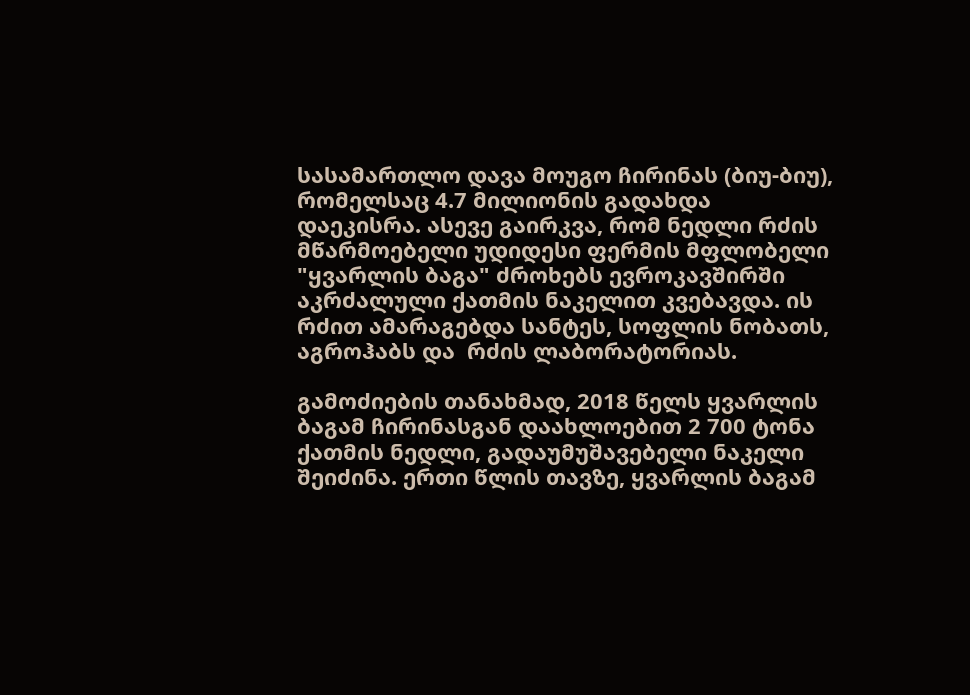სასამართლო დავა მოუგო ჩირინას (ბიუ-ბიუ), რომელსაც 4.7 მილიონის გადახდა დაეკისრა. ასევე გაირკვა, რომ ნედლი რძის მწარმოებელი უდიდესი ფერმის მფლობელი "ყვარლის ბაგა" ძროხებს ევროკავშირში აკრძალული ქათმის ნაკელით კვებავდა. ის რძით ამარაგებდა სანტეს, სოფლის ნობათს, აგროჰაბს და  რძის ლაბორატორიას.

გამოძიების თანახმად, 2018 წელს ყვარლის ბაგამ ჩირინასგან დაახლოებით 2 700 ტონა ქათმის ნედლი, გადაუმუშავებელი ნაკელი შეიძინა. ერთი წლის თავზე, ყვარლის ბაგამ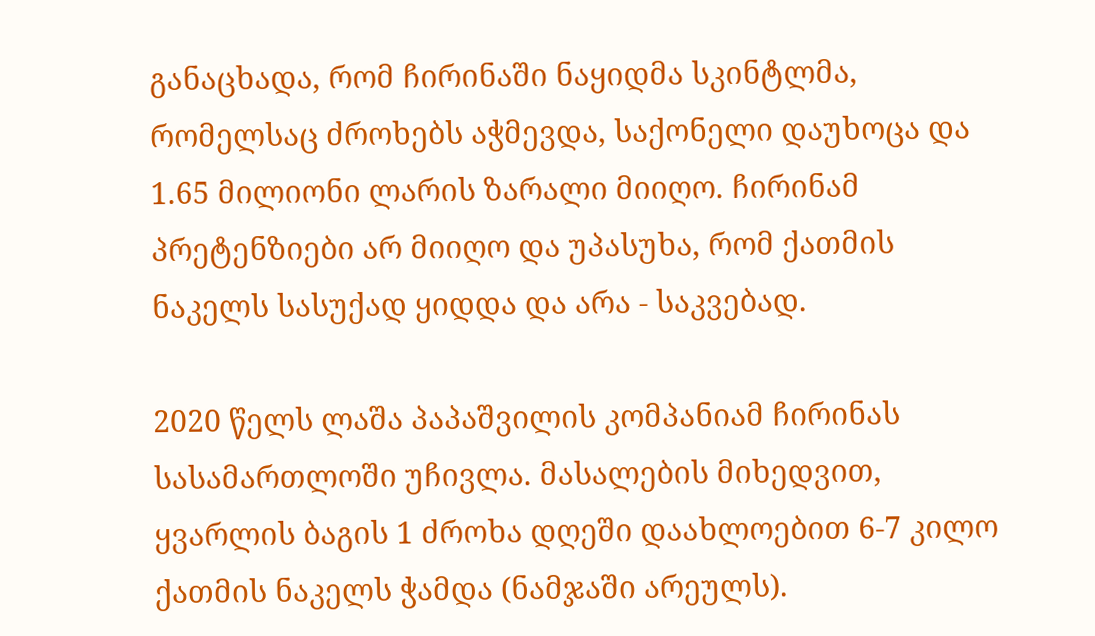განაცხადა, რომ ჩირინაში ნაყიდმა სკინტლმა, რომელსაც ძროხებს აჭმევდა, საქონელი დაუხოცა და 1.65 მილიონი ლარის ზარალი მიიღო. ჩირინამ პრეტენზიები არ მიიღო და უპასუხა, რომ ქათმის ნაკელს სასუქად ყიდდა და არა - საკვებად.

2020 წელს ლაშა პაპაშვილის კომპანიამ ჩირინას სასამართლოში უჩივლა. მასალების მიხედვით, ყვარლის ბაგის 1 ძროხა დღეში დაახლოებით 6-7 კილო ქათმის ნაკელს ჭამდა (ნამჯაში არეულს).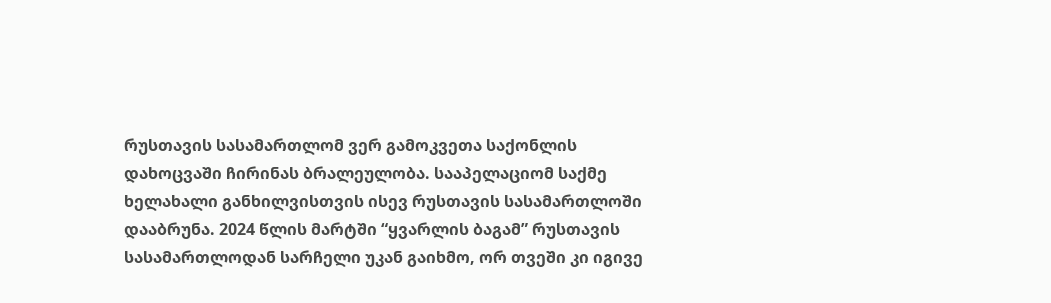რუსთავის სასამართლომ ვერ გამოკვეთა საქონლის დახოცვაში ჩირინას ბრალეულობა. სააპელაციომ საქმე ხელახალი განხილვისთვის ისევ რუსთავის სასამართლოში დააბრუნა. 2024 წლის მარტში “ყვარლის ბაგამ” რუსთავის სასამართლოდან სარჩელი უკან გაიხმო, ორ თვეში კი იგივე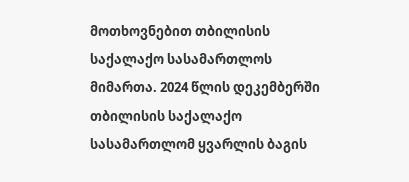მოთხოვნებით თბილისის საქალაქო სასამართლოს მიმართა. 2024 წლის დეკემბერში თბილისის საქალაქო სასამართლომ ყვარლის ბაგის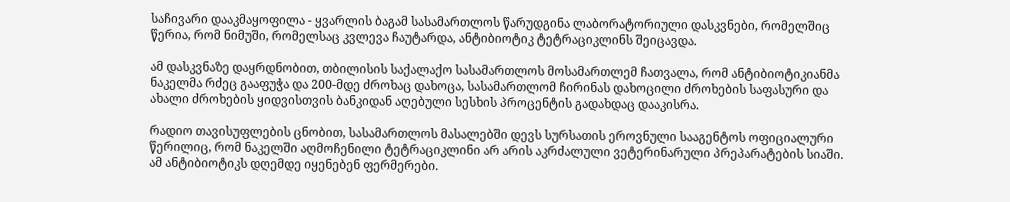საჩივარი დააკმაყოფილა - ყვარლის ბაგამ სასამართლოს წარუდგინა ლაბორატორიული დასკვნები, რომელშიც წერია, რომ ნიმუში, რომელსაც კვლევა ჩაუტარდა, ანტიბიოტიკ ტეტრაციკლინს შეიცავდა.

ამ დასკვნაზე დაყრდნობით, თბილისის საქალაქო სასამართლოს მოსამართლემ ჩათვალა, რომ ანტიბიოტიკიანმა ნაკელმა რძეც გააფუჭა და 200-მდე ძროხაც დახოცა, სასამართლომ ჩირინას დახოცილი ძროხების საფასური და ახალი ძროხების ყიდვისთვის ბანკიდან აღებული სესხის პროცენტის გადახდაც დააკისრა.

რადიო თავისუფლების ცნობით, სასამართლოს მასალებში დევს სურსათის ეროვნული სააგენტოს ოფიციალური წერილიც, რომ ნაკელში აღმოჩენილი ტეტრაციკლინი არ არის აკრძალული ვეტერინარული პრეპარატების სიაში. ამ ანტიბიოტიკს დღემდე იყენებენ ფერმერები.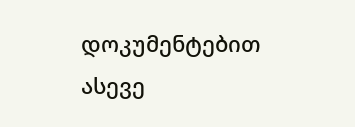დოკუმენტებით ასევე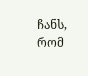ჩანს, რომ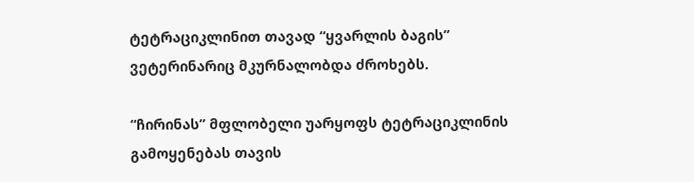ტეტრაციკლინით თავად “ყვარლის ბაგის” ვეტერინარიც მკურნალობდა ძროხებს.

“ჩირინას” მფლობელი უარყოფს ტეტრაციკლინის გამოყენებას თავის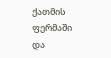ქათმის ფერმაში და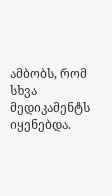ამბობს, რომ სხვა მედიკამენტს იყენებდა.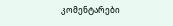კომენტარები